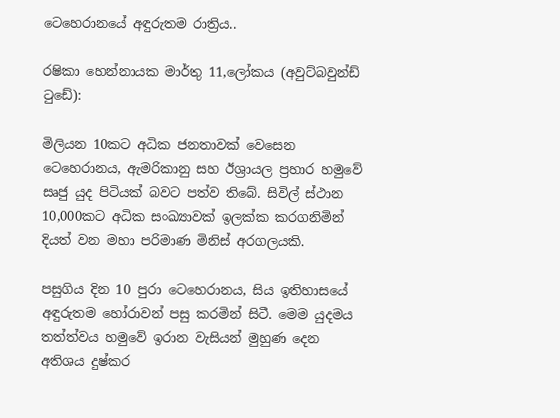ටෙහෙරානයේ අඳුරුතම රාත්‍රිය..

රෂිකා හෙන්නායක මාර්තු 11,ලෝකය (අවුට්බවුන්ඩ් ටුඩේ):

මිලියන 10කට අධික ජනතාවක් වෙසෙන ටෙහෙරානය, ඇමරිකානු සහ ඊශ්‍රායල ප්‍රහාර හමුවේ සෘජු යුද පිටියක් බවට පත්ව තිබේ. සිවිල් ස්ථාන 10,000කට අධික සංඛ්‍යාවක් ඉලක්ක කරගනිමින් දියත් වන මහා පරිමාණ මිනිස් අරගලයකි.

පසුගිය දින 10 පුරා ටෙහෙරානය, සිය ඉතිහාසයේ අඳුරුතම හෝරාවන් පසු කරමින් සිටී. මෙම යුදමය තත්ත්වය හමුවේ ඉරාන වැසියන් මුහුණ දෙන අතිශය දුෂ්කර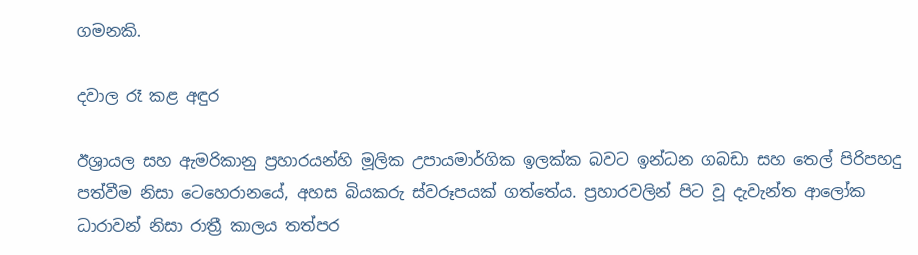ගමනකි.

දවාල රෑ කළ අඳුර

ඊශ්‍රායල සහ ඇමරිකානු ප්‍රහාරයන්හි මූලික උපායමාර්ගික ඉලක්ක බවට ඉන්ධන ගබඩා සහ තෙල් පිරිපහදු පත්වීම නිසා ටෙහෙරානයේ, අහස බියකරු ස්වරූපයක් ගත්තේය. ප්‍රහාරවලින් පිට වූ දැවැන්ත ආලෝක ධාරාවන් නිසා රාත්‍රී කාලය තත්පර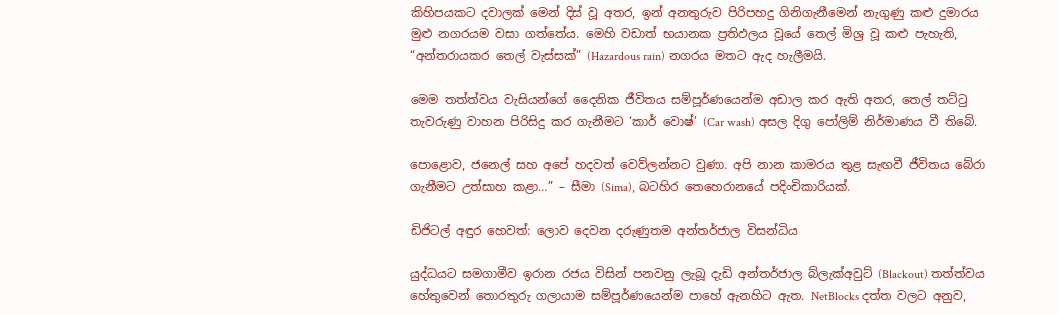කිහිපයකට දවාලක් මෙන් දිස් වූ අතර, ඉන් අනතුරුව පිරිපහදු ගිනිගැනීමෙන් නැගුණු කළු දුමාරය මුළු නගරයම වසා ගත්තේය. මෙහි වඩාත් භයානක ප්‍රතිඵලය වූයේ තෙල් මිශ්‍ර වූ කළු පැහැති, “අන්තරායකර තෙල් වැස්සක්” (Hazardous rain) නගරය මතට ඇද හැලීමයි.

මෙම තත්ත්වය වැසියන්ගේ දෛනික ජීවිතය සම්පූර්ණයෙන්ම අඩාල කර ඇති අතර, තෙල් තට්ටු තැවරුණු වාහන පිරිසිදු කර ගැනීමට ‘කාර් වොෂ්’ (Car wash) අසල දිගු පෝලිම් නිර්මාණය වී තිබේ.

පොළොව, ජනෙල් සහ අපේ හදවත් වෙව්ලන්නට වුණා. අපි නාන කාමරය තුළ සැඟවී ජීවිතය බේරා ගැනීමට උත්සාහ කළා…” – සීමා (Sima), බටහිර තෙහෙරානයේ පදිංචිකාරියක්.

ඩිජිටල් අඳුර හෙවත්: ලොව දෙවන දරුණුතම අන්තර්ජාල විසන්ධිය

යුද්ධයට සමගාමීව ඉරාන රජය විසින් පනවනු ලැබූ දැඩි අන්තර්ජාල බ්ලැක්අවුට් (Blackout) තත්ත්වය හේතුවෙන් තොරතුරු ගලායාම සම්පූර්ණයෙන්ම පාහේ ඇනහිට ඇත. NetBlocks දත්ත වලට අනුව,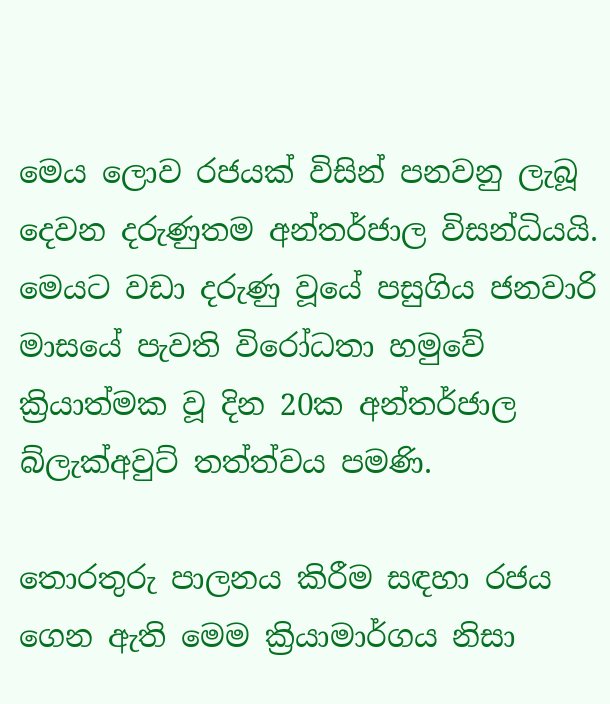මෙය ලොව රජයක් විසින් පනවනු ලැබූ දෙවන දරුණුතම අන්තර්ජාල විසන්ධියයි. මෙයට වඩා දරුණු වූයේ පසුගිය ජනවාරි මාසයේ පැවති විරෝධතා හමුවේ ක්‍රියාත්මක වූ දින 20ක අන්තර්ජාල බ්ලැක්අවුට් තත්ත්වය පමණි.

තොරතුරු පාලනය කිරීම සඳහා රජය ගෙන ඇති මෙම ක්‍රියාමාර්ගය නිසා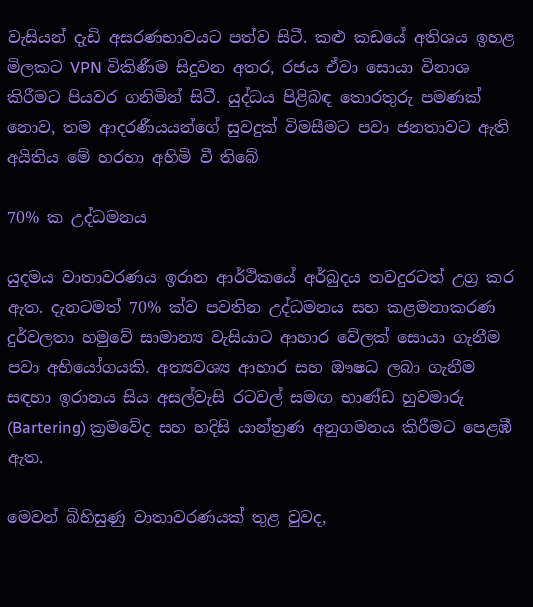වැසියන් දැඩි අසරණභාවයට පත්ව සිටී. කළු කඩයේ අතිශය ඉහළ මිලකට VPN විකිණීම සිදුවන අතර, රජය ඒවා සොයා විනාශ කිරීමට පියවර ගනිමින් සිටී. යුද්ධය පිළිබඳ තොරතුරු පමණක් නොව, තම ආදරණීයයන්ගේ සුවදුක් විමසීමට පවා ජනතාවට ඇති අයිතිය මේ හරහා අහිමි වී තිබේ

70% ක උද්ධමනය

යුදමය වාතාවරණය ඉරාන ආර්ථිකයේ අර්බුදය තවදුරටත් උග්‍ර කර ඇත. දැනටමත් 70% ක්ව පවතින උද්ධමනය සහ කළමනාකරණ දුර්වලතා හමුවේ සාමාන්‍ය වැසියාට ආහාර වේලක් සොයා ගැනීම පවා අභියෝගයකි. අත්‍යවශ්‍ය ආහාර සහ ඖෂධ ලබා ගැනීම සඳහා ඉරානය සිය අසල්වැසි රටවල් සමඟ භාණ්ඩ හුවමාරු (Bartering) ක්‍රමවේද සහ හදිසි යාන්ත්‍රණ අනුගමනය කිරීමට පෙළඹී ඇත.

මෙවන් බිහිසුණු වාතාවරණයක් තුළ වුවද,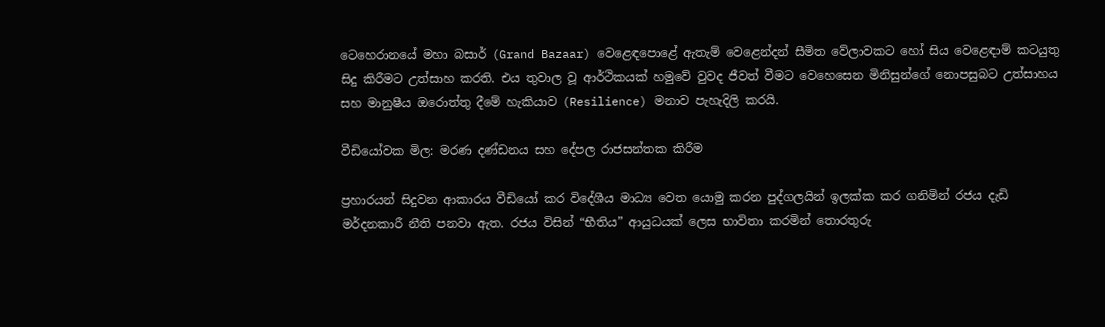ටෙහෙරානයේ මහා බසාර් (Grand Bazaar) වෙළෙඳපොළේ ඇතැම් වෙළෙන්දන් සීමිත වේලාවකට හෝ සිය වෙළෙඳාම් කටයුතු සිදු කිරීමට උත්සාහ කරති. එය තුවාල වූ ආර්ථිකයක් හමුවේ වුවද ජීවත් වීමට වෙහෙසෙන මිනිසුන්ගේ නොපසුබට උත්සාහය සහ මානුෂීය ඔරොත්තු දීමේ හැකියාව (Resilience) මනාව පැහැදිලි කරයි.

වීඩියෝවක මිල: මරණ දණ්ඩනය සහ දේපල රාජසන්තක කිරීම

ප්‍රහාරයන් සිදුවන ආකාරය වීඩියෝ කර විදේශීය මාධ්‍ය වෙත යොමු කරන පුද්ගලයින් ඉලක්ක කර ගනිමින් රජය දැඩි මර්දනකාරී නීති පනවා ඇත. රජය විසින් “භීතිය” ආයුධයක් ලෙස භාවිතා කරමින් තොරතුරු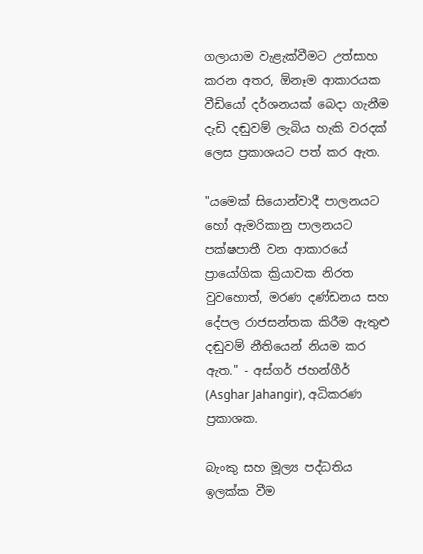ගලායාම වැළැක්වීමට උත්සාහ කරන අතර, ඕනෑම ආකාරයක වීඩියෝ දර්ශනයක් බෙදා ගැනීම දැඩි දඬුවම් ලැබිය හැකි වරදක් ලෙස ප්‍රකාශයට පත් කර ඇත.

"යමෙක් සියොන්වාදී පාලනයට හෝ ඇමරිකානු පාලනයට පක්ෂපාතී වන ආකාරයේ ප්‍රායෝගික ක්‍රියාවක නිරත වුවහොත්, මරණ දණ්ඩනය සහ දේපල රාජසන්තක කිරීම ඇතුළු දඬුවම් නීතියෙන් නියම කර ඇත." - අස්ගර් ජහන්ගීර් (Asghar Jahangir), අධිකරණ ප්‍රකාශක.

බැංකු සහ මූල්‍ය පද්ධතිය ඉලක්ක වීම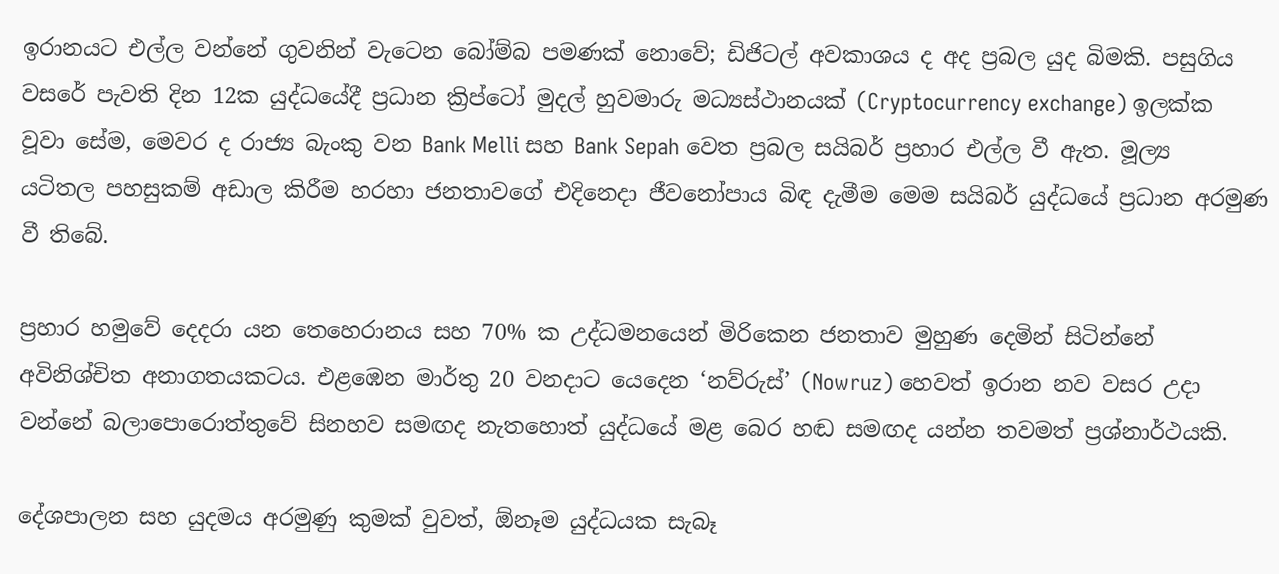ඉරානයට එල්ල වන්නේ ගුවනින් වැටෙන බෝම්බ පමණක් නොවේ; ඩිජිටල් අවකාශය ද අද ප්‍රබල යුද බිමකි. පසුගිය වසරේ පැවති දින 12ක යුද්ධයේදී ප්‍රධාන ක්‍රිප්ටෝ මුදල් හුවමාරු මධ්‍යස්ථානයක් (Cryptocurrency exchange) ඉලක්ක වූවා සේම, මෙවර ද රාජ්‍ය බැංකු වන Bank Melli සහ Bank Sepah වෙත ප්‍රබල සයිබර් ප්‍රහාර එල්ල වී ඇත. මූල්‍ය යටිතල පහසුකම් අඩාල කිරීම හරහා ජනතාවගේ එදිනෙදා ජීවනෝපාය බිඳ දැමීම මෙම සයිබර් යුද්ධයේ ප්‍රධාන අරමුණ වී තිබේ.

ප්‍රහාර හමුවේ දෙදරා යන තෙහෙරානය සහ 70% ක උද්ධමනයෙන් මිරිකෙන ජනතාව මුහුණ දෙමින් සිටින්නේ අවිනිශ්චිත අනාගතයකටය. එළඹෙන මාර්තු 20 වනදාට යෙදෙන ‘නව්රුස්’ (Nowruz) හෙවත් ඉරාන නව වසර උදා වන්නේ බලාපොරොත්තුවේ සිනහව සමඟද නැතහොත් යුද්ධයේ මළ බෙර හඬ සමඟද යන්න තවමත් ප්‍රශ්නාර්ථයකි.

දේශපාලන සහ යුදමය අරමුණු කුමක් වුවත්, ඕනෑම යුද්ධයක සැබෑ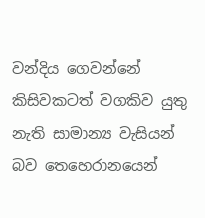වන්දිය ගෙවන්නේ කිසිවකටත් වගකිව යුතු නැති සාමාන්‍ය වැසියන් බව තෙහෙරානයෙන්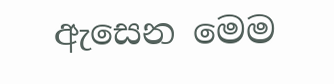ඇසෙන මෙම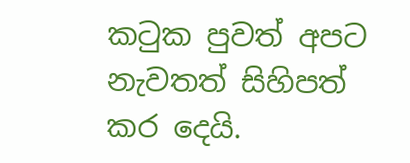කටුක පුවත් අපට නැවතත් සිහිපත් කර දෙයි.